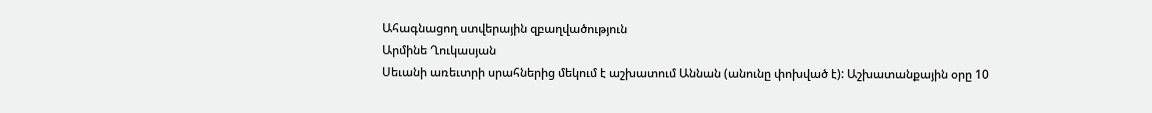Ահագնացող ստվերային զբաղվածություն
Արմինե Ղուկասյան
Սեւանի առեւտրի սրահներից մեկում է աշխատում Աննան (անունը փոխված է): Աշխատանքային օրը 10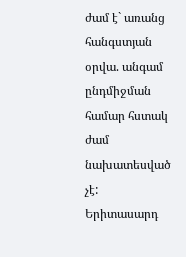ժամ է` առանց հանգստյան օրվա. անգամ ընդմիջման համար հստակ ժամ նախատեսված չէ:
Երիտասարդ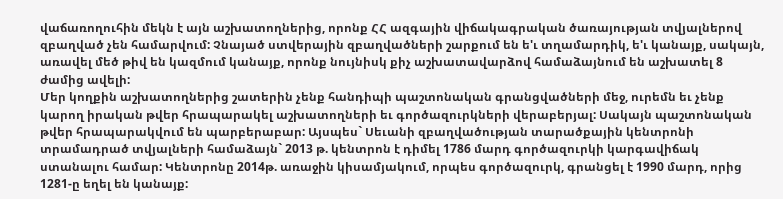վաճառողուհին մեկն է այն աշխատողներից, որոնք ՀՀ ազգային վիճակագրական ծառայության տվյալներով զբաղված չեն համարվում: Չնայած ստվերային զբաղվածների շարքում են ե'ւ տղամարդիկ, ե'ւ կանայք, սակայն, առավել մեծ թիվ են կազմում կանայք, որոնք նույնիսկ քիչ աշխատավարձով համաձայնում են աշխատել 8 ժամից ավելի:
Մեր կողքին աշխատողներից շատերին չենք հանդիպի պաշտոնական գրանցվածների մեջ, ուրեմն եւ չենք կարող իրական թվեր հրապարակել աշխատողների եւ գործազուրկների վերաբերյալ: Սակայն պաշտոնական թվեր հրապարակվում են պարբերաբար: Այսպես` Սեւանի զբաղվածության տարածքային կենտրոնի տրամադրած տվյալների համաձայն` 2013 թ. կենտրոն է դիմել 1786 մարդ գործազուրկի կարգավիճակ ստանալու համար: Կենտրոնը 2014թ. առաջին կիսամյակում, որպես գործազուրկ, գրանցել է 1990 մարդ, որից 1281-ը եղել են կանայք: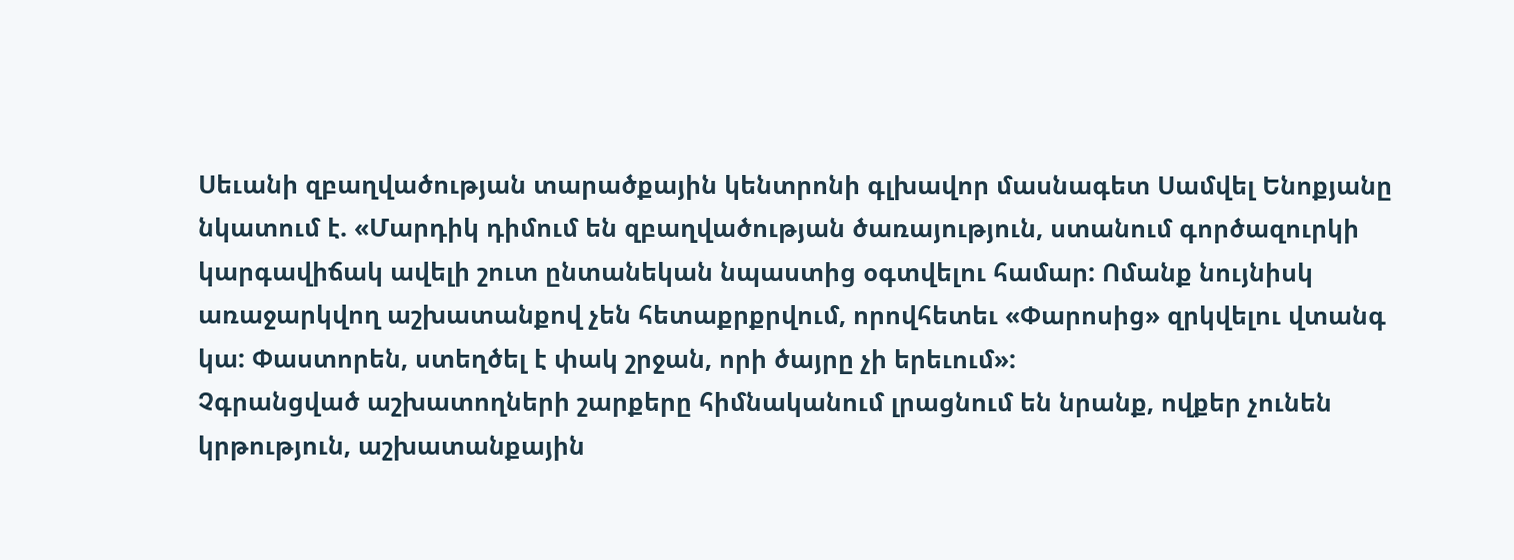Սեւանի զբաղվածության տարածքային կենտրոնի գլխավոր մասնագետ Սամվել Ենոքյանը նկատում է. «Մարդիկ դիմում են զբաղվածության ծառայություն, ստանում գործազուրկի կարգավիճակ ավելի շուտ ընտանեկան նպաստից օգտվելու համար: Ոմանք նույնիսկ առաջարկվող աշխատանքով չեն հետաքրքրվում, որովհետեւ «Փարոսից» զրկվելու վտանգ կա: Փաստորեն, ստեղծել է փակ շրջան, որի ծայրը չի երեւում»:
Չգրանցված աշխատողների շարքերը հիմնականում լրացնում են նրանք, ովքեր չունեն կրթություն, աշխատանքային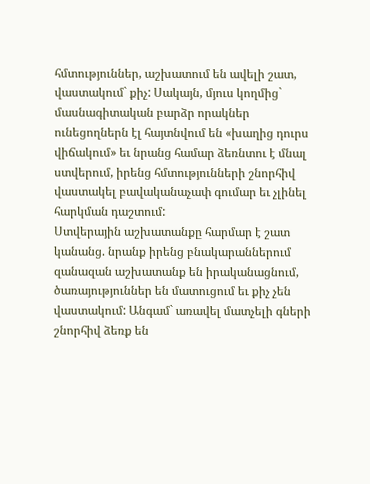հմտություններ, աշխատում են ավելի շատ, վաստակում` քիչ: Սակայն, մյուս կողմից` մասնագիտական բարձր որակներ ունեցողներն էլ հայտնվում են «խաղից դուրս վիճակում» եւ նրանց համար ձեռնտու է մնալ ստվերում, իրենց հմտությունների շնորհիվ վաստակել բավականաչափ գումար եւ չլինել հարկման դաշտում:
Ստվերային աշխատանքը հարմար է շատ կանանց. նրանք իրենց բնակարաններում զանազան աշխատանք են իրականացնում, ծառայություններ են մատուցում եւ քիչ չեն վաստակում: Անգամ` առավել մատչելի գների շնորհիվ ձեռք են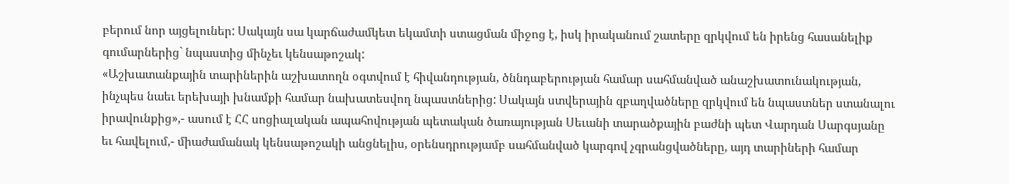բերում նոր այցելուներ: Սակայն սա կարճաժամկետ եկամտի ստացման միջոց է, իսկ իրականում շատերը զրկվում են իրենց հասանելիք գումարներից` նպաստից մինչեւ կենսաթոշակ:
«Աշխատանքային տարիներին աշխատողն օգտվում է հիվանդության, ծննդաբերության համար սահմանված անաշխատունակության, ինչպես նաեւ երեխայի խնամքի համար նախատեսվող նպաստներից: Սակայն ստվերային զբաղվածները զրկվում են նպաստներ ստանալու իրավունքից»,- ասում է ՀՀ սոցիալական ապահովության պետական ծառայության Սեւանի տարածքային բաժնի պետ Վարդան Սարգսյանը եւ հավելում,- միաժամանակ կենսաթոշակի անցնելիս, օրենսդրությամբ սահմանված կարգով չգրանցվածները, այդ տարիների համար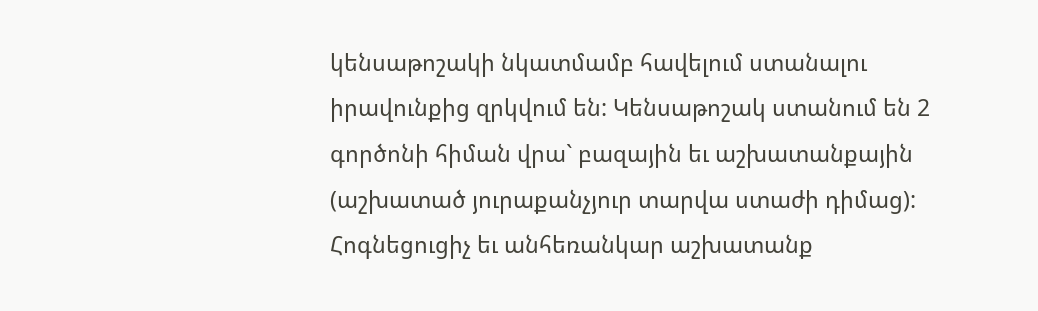կենսաթոշակի նկատմամբ հավելում ստանալու իրավունքից զրկվում են: Կենսաթոշակ ստանում են 2 գործոնի հիման վրա` բազային եւ աշխատանքային (աշխատած յուրաքանչյուր տարվա ստաժի դիմաց):
Հոգնեցուցիչ եւ անհեռանկար աշխատանք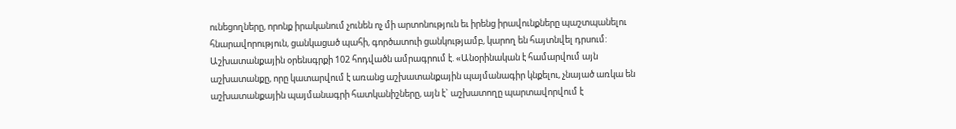ունեցողները, որոնք իրականում չունեն ոչ մի արտոնություն եւ իրենց իրավունքները պաշտպանելու հնարավորություն, ցանկացած պահի, գործատուի ցանկությամբ, կարող են հայտնվել դրսում:
Աշխատանքային օրենսգրքի 102 հոդվածն ամրագրում է. «Անօրինական է համարվում այն աշխատանքը, որը կատարվում է առանց աշխատանքային պայմանագիր կնքելու, չնայած առկա են աշխատանքային պայմանագրի հատկանիշները, այն է` աշխատողը պարտավորվում է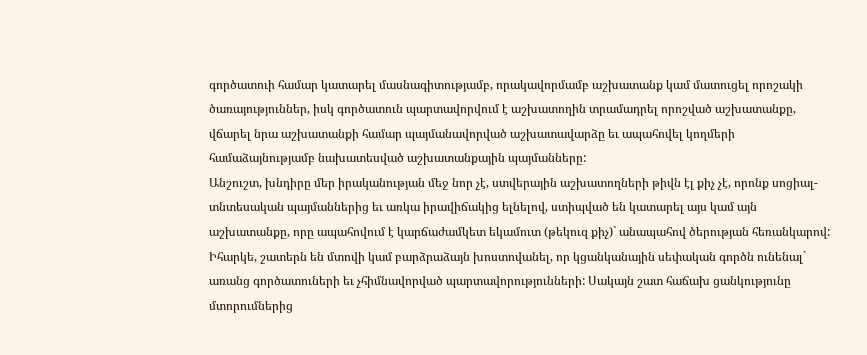գործատուի համար կատարել մասնագիտությամբ, որակավորմամբ աշխատանք կամ մատուցել որոշակի ծառայություններ, իսկ գործատուն պարտավորվում է աշխատողին տրամադրել որոշված աշխատանքը, վճարել նրա աշխատանքի համար պայմանավորված աշխատավարձը եւ ապահովել կողմերի համաձայնությամբ նախատեսված աշխատանքային պայմանները:
Անշուշտ, խնդիրը մեր իրականության մեջ նոր չէ, ստվերային աշխատողների թիվն էլ քիչ չէ, որոնք սոցիալ-տնտեսական պայմաններից եւ առկա իրավիճակից ելնելով, ստիպված են կատարել այս կամ այն աշխատանքը, որը ապահովում է կարճաժամկետ եկամուտ (թեկուզ քիչ)` անապահով ծերության հեռանկարով:
Իհարկե, շատերն են մտովի կամ բարձրաձայն խոստովանել, որ կցանկանային սեփական գործն ունենալ` առանց գործատուների եւ չհիմնավորված պարտավորությունների: Սակայն շատ հաճախ ցանկությունը մտորումներից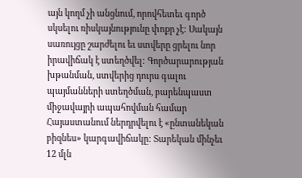այն կողմ չի անցնում, որովհետեւ գործ սկսելու ռիսկայնությունը փոքր չէ: Սակայն սառույցը շարժելու եւ ստվերը ցրելու նոր իրավիճակ է ստեղծվել: Գործարարության խթանման, ստվերից դուրս գալու պայմանների ստեղծման, բարենպաստ միջավայրի ապահովման համար Հայաստանում ներդրվելու է «ընտանեկան բիզնես» կարգավիճակը: Տարեկան մինչեւ 12 մլն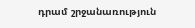դրամ շրջանառություն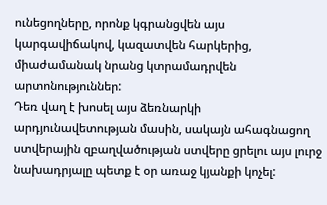ունեցողները, որոնք կգրանցվեն այս կարգավիճակով, կազատվեն հարկերից, միաժամանակ նրանց կտրամադրվեն արտոնություններ:
Դեռ վաղ է խոսել այս ձեռնարկի արդյունավետության մասին, սակայն ահագնացող ստվերային զբաղվածության ստվերը ցրելու այս լուրջ նախադրյալը պետք է օր առաջ կյանքի կոչել: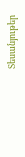Տեսանյութեր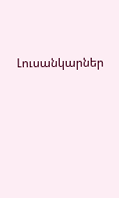Լուսանկարներ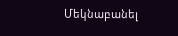Մեկնաբանել